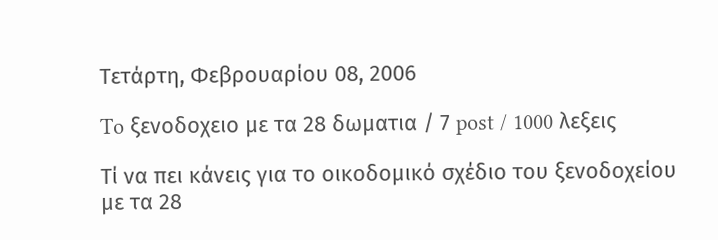Τετάρτη, Φεβρουαρίου 08, 2006

To ξενοδοχειο με τα 28 δωματια / 7 post / 1000 λεξεις

Tί να πει κάνεις για το οικοδομικό σχέδιο του ξενοδοχείου με τα 28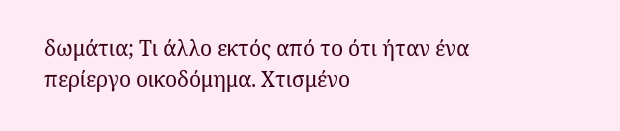δωμάτια; Τι άλλο εκτός από το ότι ήταν ένα περίεργο οικοδόμημα. Χτισμένο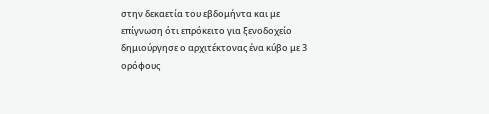στην δεκαετία του εβδομήντα και με επίγνωση ότι επρόκειτο για ξενοδοχείο δημιούργησε ο αρχιτέκτονας ένα κύβο με 3 ορόφους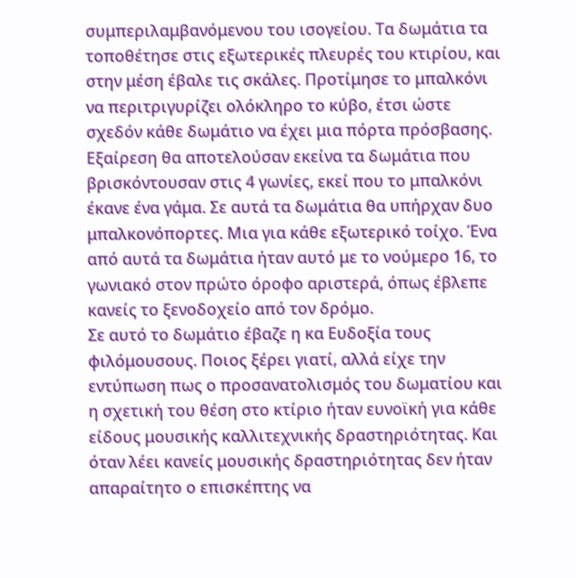συμπεριλαμβανόμενου του ισογείου. Τα δωμάτια τα τοποθέτησε στις εξωτερικές πλευρές του κτιρίου, και στην μέση έβαλε τις σκάλες. Προτίμησε το μπαλκόνι να περιτριγυρίζει ολόκληρο το κύβο, έτσι ώστε σχεδόν κάθε δωμάτιο να έχει μια πόρτα πρόσβασης. Εξαίρεση θα αποτελούσαν εκείνα τα δωμάτια που βρισκόντουσαν στις 4 γωνίες, εκεί που το μπαλκόνι έκανε ένα γάμα. Σε αυτά τα δωμάτια θα υπήρχαν δυο μπαλκονόπορτες. Μια για κάθε εξωτερικό τοίχο. Ένα από αυτά τα δωμάτια ήταν αυτό με το νούμερο 16, το γωνιακό στον πρώτο όροφο αριστερά, όπως έβλεπε κανείς το ξενοδοχείο από τον δρόμο.
Σε αυτό το δωμάτιο έβαζε η κα Ευδοξία τους φιλόμουσους. Ποιος ξέρει γιατί, αλλά είχε την εντύπωση πως ο προσανατολισμός του δωματίου και η σχετική του θέση στο κτίριο ήταν ευνοϊκή για κάθε είδους μουσικής καλλιτεχνικής δραστηριότητας. Και όταν λέει κανείς μουσικής δραστηριότητας δεν ήταν απαραίτητο ο επισκέπτης να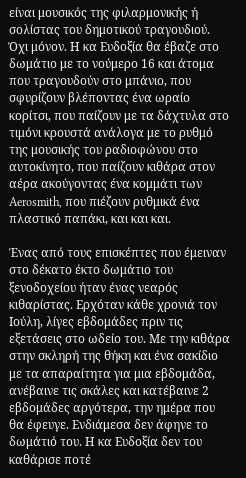είναι μουσικός της φιλαρμονικής ή σολίστας του δημοτικού τραγουδιού. Όχι μόνον. Η κα Ευδοξία θα έβαζε στο δωμάτιο με το νούμερο 16 και άτομα που τραγουδούν στο μπάνιο, που σφυρίζουν βλέποντας ένα ωραίο κορίτσι, που παίζουν με τα δάχτυλα στο τιμόνι κρουστά ανάλογα με το ρυθμό της μουσικής του ραδιοφώνου στο αυτοκίνητο, που παίζουν κιθάρα στον αέρα ακούγοντας ένα κομμάτι των Aerosmith, που πιέζουν ρυθμικά ένα πλαστικό παπάκι, και και και.

Ένας από τους επισκέπτες που έμειναν στο δέκατο έκτο δωμάτιο του ξενοδοχείου ήταν ένας νεαρός κιθαρίστας. Ερχόταν κάθε χρονιά τον Ιούλη, λίγες εβδομάδες πριν τις εξετάσεις στο ωδείο του. Με την κιθάρα στην σκληρή της θήκη και ένα σακίδιο με τα απαραίτητα για μια εβδομάδα, ανέβαινε τις σκάλες και κατέβαινε 2 εβδομάδες αργότερα, την ημέρα που θα έφευγε. Ενδιάμεσα δεν άφηνε το δωμάτιό του. Η κα Ευδοξία δεν του καθάρισε ποτέ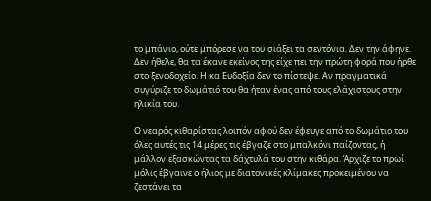το μπάνιο, ούτε μπόρεσε να του σιάξει τα σεντόνια. Δεν την άφηνε. Δεν ήθελε, θα τα έκανε εκείνος της είχε πει την πρώτη φορά που ήρθε στο ξενοδοχείο. Η κα Ευδοξία δεν το πίστεψε. Αν πραγματικά συγύριζε το δωμάτιό του θα ήταν ένας από τους ελάχιστους στην ηλικία του.

Ο νεαρός κιθαρίστας λοιπόν αφού δεν έφευγε από το δωμάτιο του όλες αυτές τις 14 μέρες τις έβγαζε στο μπαλκόνι παίζοντας, ή μάλλον εξασκώντας τα δάχτυλά του στην κιθάρα. Άρχιζε το πρωί μόλις έβγαινε ο ήλιος με διατονικές κλίμακες προκειμένου να ζεστάνει τα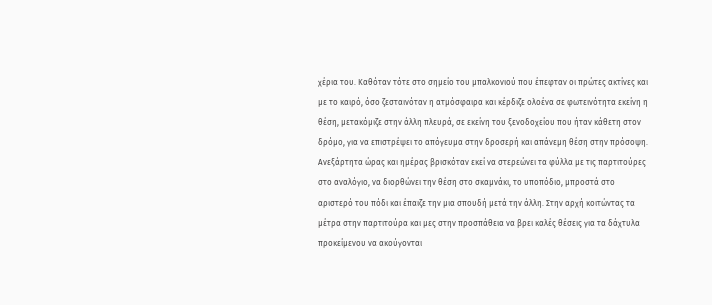χέρια του. Καθόταν τότε στο σημείο του μπαλκονιού που έπεφταν οι πρώτες ακτίνες και με το καιρό, όσο ζεσταινόταν η ατμόσφαιρα και κέρδιζε ολοένα σε φωτεινότητα εκείνη η θέση, μετακόμιζε στην άλλη πλευρά, σε εκείνη του ξενοδοχείου που ήταν κάθετη στον δρόμο, για να επιστρέψει το απόγευμα στην δροσερή και απάνεμη θέση στην πρόσοψη.
Ανεξάρτητα ώρας και ημέρας βρισκόταν εκεί να στερεώνει τα φύλλα με τις παρτιτούρες στο αναλόγιο, να διορθώνει την θέση στο σκαμνάκι, το υποπόδιο, μπροστά στο αριστερό του πόδι και έπαιζε την μια σπουδή μετά την άλλη. Στην αρχή κοιτώντας τα μέτρα στην παρτιτούρα και μες στην προσπάθεια να βρει καλές θέσεις για τα δάχτυλα προκείμενου να ακούγονται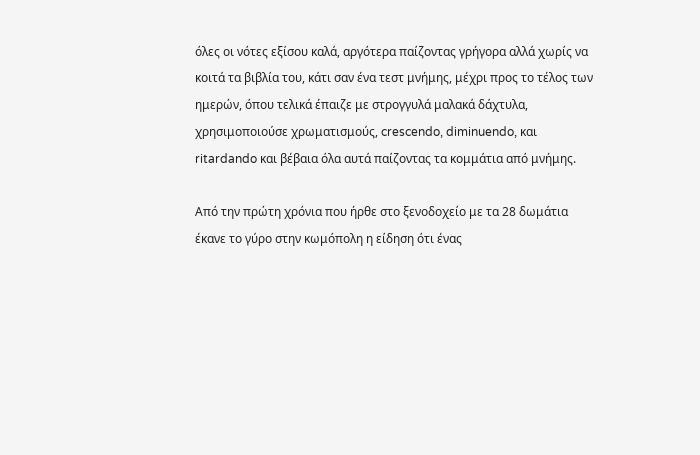όλες οι νότες εξίσου καλά, αργότερα παίζοντας γρήγορα αλλά χωρίς να κοιτά τα βιβλία του, κάτι σαν ένα τεστ μνήμης, μέχρι προς το τέλος των ημερών, όπου τελικά έπαιζε με στρογγυλά μαλακά δάχτυλα, χρησιμοποιούσε χρωματισμούς, crescendo, diminuendo, και ritardando και βέβαια όλα αυτά παίζοντας τα κομμάτια από μνήμης.

Από την πρώτη χρόνια που ήρθε στο ξενοδοχείο με τα 28 δωμάτια έκανε το γύρο στην κωμόπολη η είδηση ότι ένας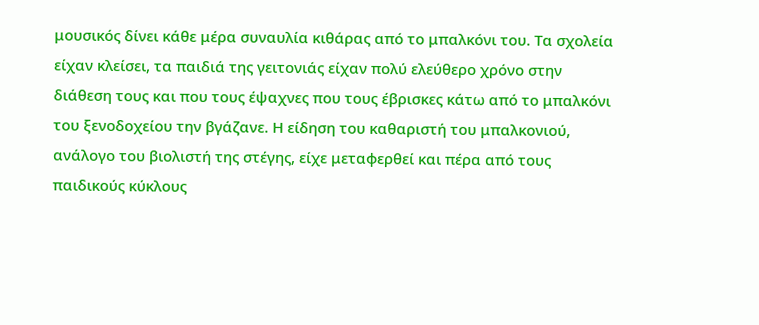μουσικός δίνει κάθε μέρα συναυλία κιθάρας από το μπαλκόνι του. Τα σχολεία είχαν κλείσει, τα παιδιά της γειτονιάς είχαν πολύ ελεύθερο χρόνο στην διάθεση τους και που τους έψαχνες που τους έβρισκες κάτω από το μπαλκόνι του ξενοδοχείου την βγάζανε. Η είδηση του καθαριστή του μπαλκονιού, ανάλογο του βιολιστή της στέγης, είχε μεταφερθεί και πέρα από τους παιδικούς κύκλους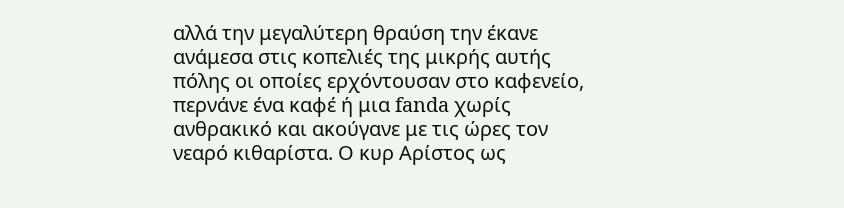αλλά την μεγαλύτερη θραύση την έκανε ανάμεσα στις κοπελιές της μικρής αυτής πόλης οι οποίες ερχόντουσαν στο καφενείο, περνάνε ένα καφέ ή μια fanda χωρίς ανθρακικό και ακούγανε με τις ώρες τον νεαρό κιθαρίστα. Ο κυρ Αρίστος ως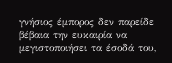γνήσιος έμπορος δεν παρείδε βέβαια την ευκαιρία να μεγιστοποιήσει τα έσοδά του,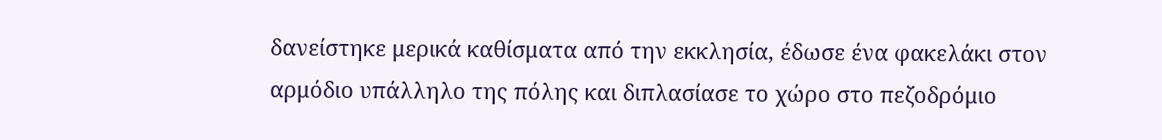δανείστηκε μερικά καθίσματα από την εκκλησία, έδωσε ένα φακελάκι στον αρμόδιο υπάλληλο της πόλης και διπλασίασε το χώρο στο πεζοδρόμιο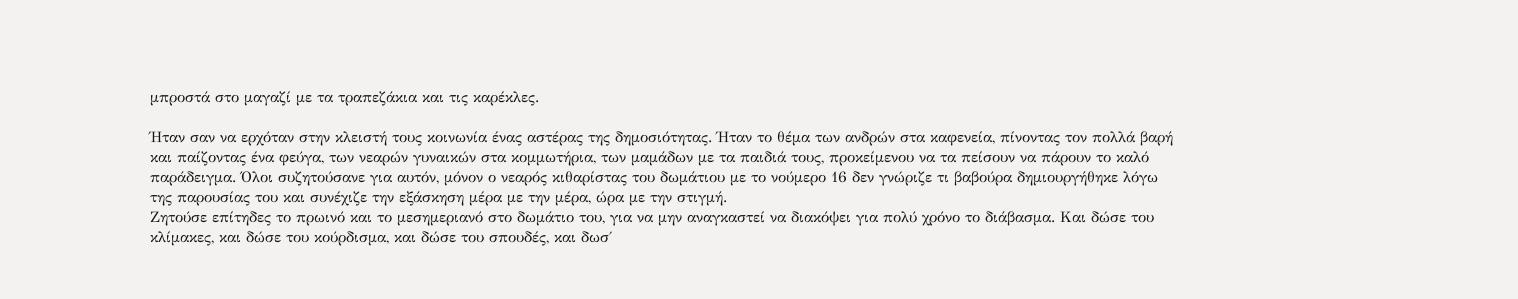μπροστά στο μαγαζί με τα τραπεζάκια και τις καρέκλες.

Ήταν σαν να ερχόταν στην κλειστή τους κοινωνία ένας αστέρας της δημοσιότητας. Ήταν το θέμα των ανδρών στα καφενεία, πίνοντας τον πολλά βαρή και παίζοντας ένα φεύγα, των νεαρών γυναικών στα κομμωτήρια, των μαμάδων με τα παιδιά τους, προκείμενου να τα πείσουν να πάρουν το καλό παράδειγμα. Όλοι συζητούσανε για αυτόν, μόνον ο νεαρός κιθαρίστας του δωμάτιου με το νούμερο 16 δεν γνώριζε τι βαβούρα δημιουργήθηκε λόγω της παρουσίας του και συνέχιζε την εξάσκηση μέρα με την μέρα, ώρα με την στιγμή.
Ζητούσε επίτηδες το πρωινό και το μεσημεριανό στο δωμάτιο του, για να μην αναγκαστεί να διακόψει για πολύ χρόνο το διάβασμα. Και δώσε του κλίμακες, και δώσε του κούρδισμα, και δώσε του σπουδές, και δωσ΄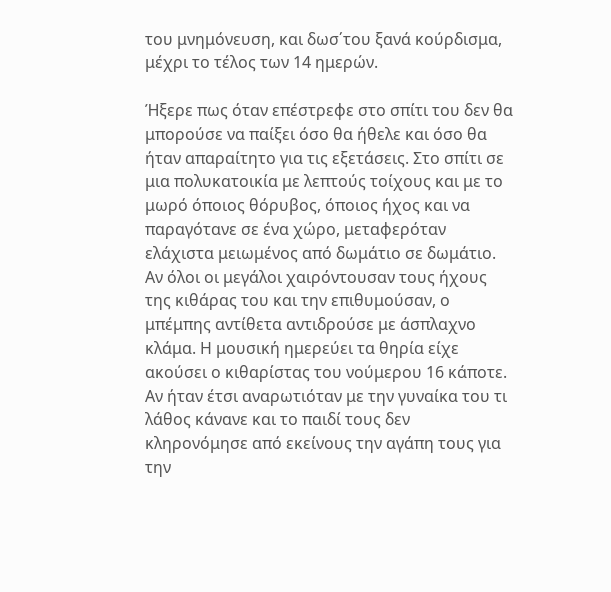του μνημόνευση, και δωσ΄του ξανά κούρδισμα, μέχρι το τέλος των 14 ημερών.

Ήξερε πως όταν επέστρεφε στο σπίτι του δεν θα μπορούσε να παίξει όσο θα ήθελε και όσο θα ήταν απαραίτητο για τις εξετάσεις. Στο σπίτι σε μια πολυκατοικία με λεπτούς τοίχους και με το μωρό όποιος θόρυβος, όποιος ήχος και να παραγότανε σε ένα χώρο, μεταφερόταν ελάχιστα μειωμένος από δωμάτιο σε δωμάτιο. Αν όλοι οι μεγάλοι χαιρόντουσαν τους ήχους της κιθάρας του και την επιθυμούσαν, ο μπέμπης αντίθετα αντιδρούσε με άσπλαχνο κλάμα. Η μουσική ημερεύει τα θηρία είχε ακούσει ο κιθαρίστας του νούμερου 16 κάποτε. Αν ήταν έτσι αναρωτιόταν με την γυναίκα του τι λάθος κάνανε και το παιδί τους δεν κληρονόμησε από εκείνους την αγάπη τους για την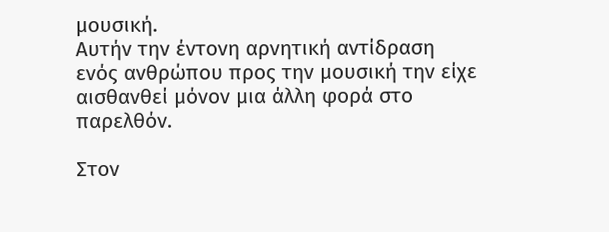μουσική.
Αυτήν την έντονη αρνητική αντίδραση ενός ανθρώπου προς την μουσική την είχε αισθανθεί μόνον μια άλλη φορά στο παρελθόν.

Στον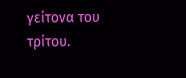γείτονα του τρίτου.